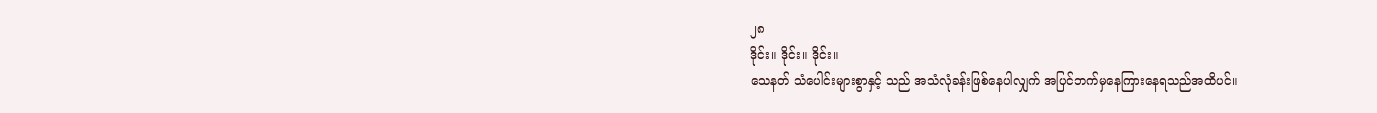၂၈
ဒိုင်း။ ဒိုင်း။ ဒိုင်း။
သေနတ် သံပေါင်းများစွာနှင့် သည် အသံလုံခန်းဖြစ်နေပါလျှက် အပြင်ဘက်မှနေကြားနေရသည်အထိပင်။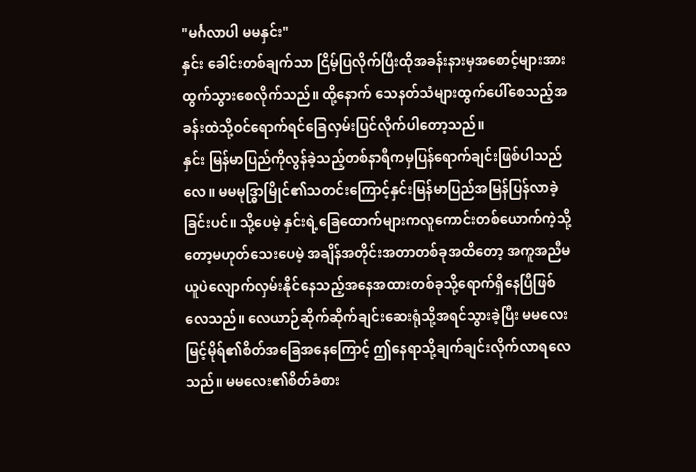"မင်္ဂလာပါ မမနှင်း"
နှင်း ခေါင်းတစ်ချက်သာ ငြိမ့်ပြလိုက်ပြီးထိုအခန်းနားမှအစောင့်များအားထွက်သွားစေလိုက်သည်။ ထို့နောက် သေနတ်သံများထွက်ပေါ်စေသည့်အခန်းထဲသို့ဝင်ရောက်ရင်ခြေလှမ်းပြင်လိုက်ပါတော့သည်။
နှင်း မြန်မာပြည်ကိုလွန်ခဲ့သည့်တစ်နာရီကမှပြန်ရောက်ချင်းဖြစ်ပါသည်လေ။ မမမုဒ္ဓြာမြိုင်၏သတင်းကြောင့်နှင်းမြန်မာပြည်အမြန်ပြန်လာခဲ့ခြင်းပင်။ သို့ပေမဲ့ နှင်းရဲ့ခြေထောက်များကလူကောင်းတစ်ယောက်ကဲ့သို့တော့မဟုတ်သေးပေမဲ့ အချိန်အတိုင်းအတာတစ်ခုအထိတော့ အကူအညီမယူပဲလျောက်လှမ်းနိုင်နေသည့်အနေအထားတစ်ခုသို့ရောက်ရှိနေပြီဖြစ်လေသည်။ လေယာဉ်ဆိုက်ဆိုက်ချင်းဆေးရုံသို့အရင်သွားခဲ့ပြီး မမလေးမြင့်မိုရ်၏စိတ်အခြေအနေကြောင့် ဤနေရာသို့ချက်ချင်းလိုက်လာရလေသည်။ မမလေး၏စိတ်ခံစား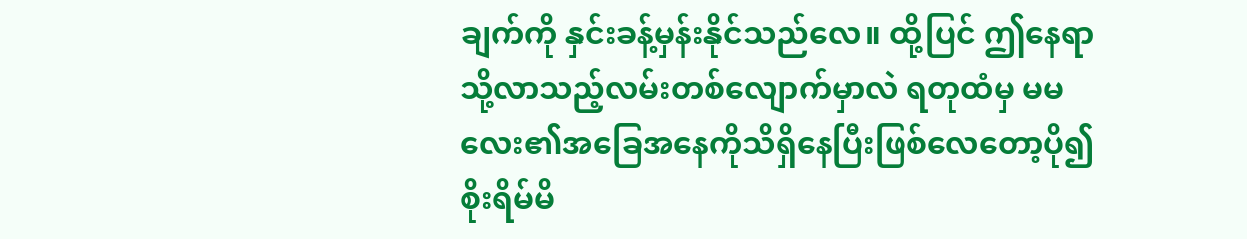ချက်ကို နှင်းခန့်မှန်းနိုင်သည်လေ။ ထို့ပြင် ဤနေရာသို့လာသည့်လမ်းတစ်လျောက်မှာလဲ ရတုထံမှ မမလေး၏အခြေအနေကိုသိရှိနေပြီးဖြစ်လေတော့ပို၍စိုးရိမ်မိ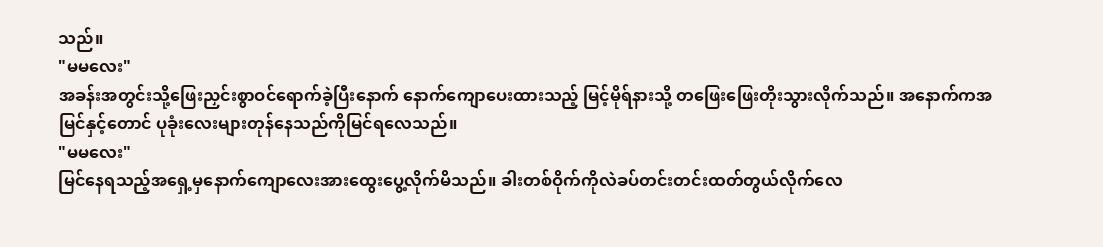သည်။
"မမလေး"
အခန်းအတွင်းသို့ဖြေးညှင်းစွာဝင်ရောက်ခဲ့ပြီးနောက် နောက်ကျောပေးထားသည့် မြင့်မိုရ်နားသို့ တဖြေးဖြေးတိုးသွားလိုက်သည်။ အနောက်ကအမြင်နှင့်တောင် ပုခုံးလေးများတုန်နေသည်ကိုမြင်ရလေသည်။
"မမလေး"
မြင်နေရသည့်အရှေ့မှနောက်ကျောလေးအားထွေးပွေ့လိုက်မိသည်။ ခါးတစ်ဝိုက်ကိုလဲခပ်တင်းတင်းထတ်တွယ်လိုက်လေ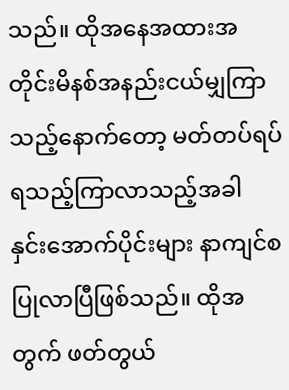သည်။ ထိုအနေအထားအတိုင်းမိနစ်အနည်းငယ်မျှကြာသည့်နောက်တော့ မတ်တပ်ရပ်ရသည့်ကြာလာသည့်အခါ နှင်းအောက်ပိုင်းများ နာကျင်စပြုလာပြီဖြစ်သည်။ ထိုအတွက် ဖတ်တွယ်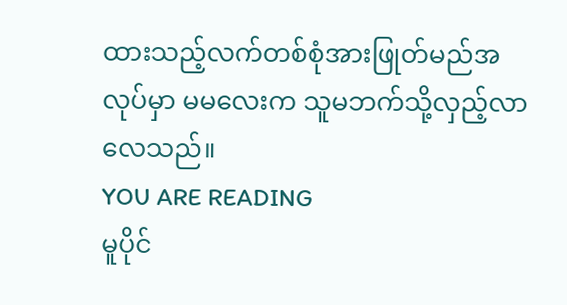ထားသည့်လက်တစ်စုံအားဖြုတ်မည်အလုပ်မှာ မမလေးက သူမဘက်သို့လှည့်လာလေသည်။
YOU ARE READING
မူပိုင်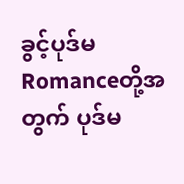ခွင့်ပုဒ်မ
Romanceတို့အတွက် ပုဒ်မ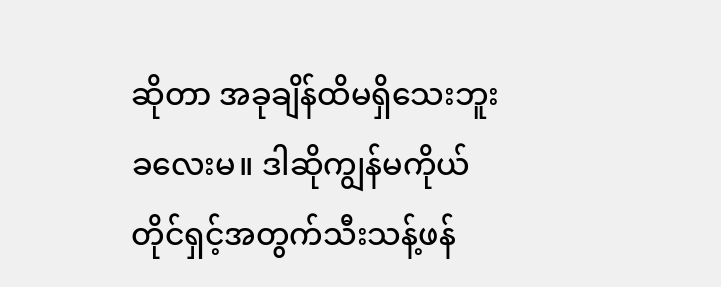ဆိုတာ အခုချိန်ထိမရှိသေးဘူး ခလေးမ။ ဒါဆိုကျွန်မကိုယ်တိုင်ရှင့်အတွက်သီးသန့်ဖန်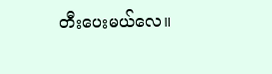တီးပေးမယ်လေ။